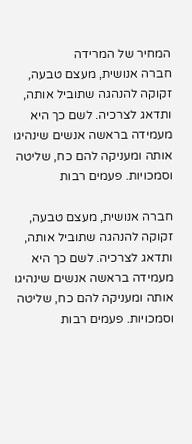המחיר של המרידה
חברה אנושית, מעצם טבעה, זקוקה להנהגה שתוביל אותה, ותדאג לצרכיה. לשם כך היא מעמידה בראשה אנשים שינהיגו אותה ומעניקה להם כח, שליטה וסמכויות. פעמים רבות

חברה אנושית, מעצם טבעה, זקוקה להנהגה שתוביל אותה, ותדאג לצרכיה. לשם כך היא מעמידה בראשה אנשים שינהיגו אותה ומעניקה להם כח, שליטה וסמכויות. פעמים רבות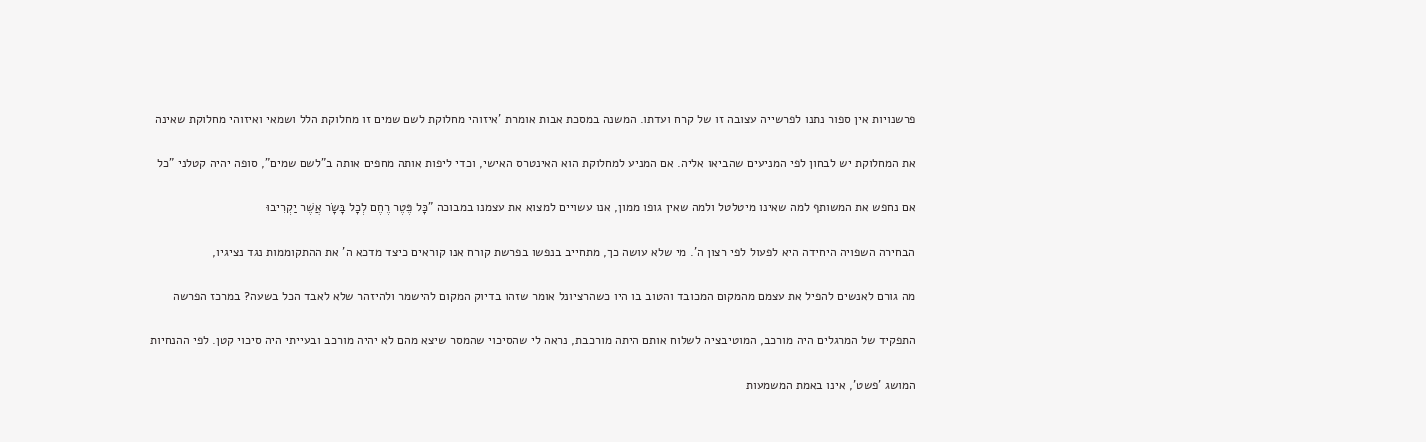פרשנויות אין ספור נתנו לפרשייה עצובה זו של קרח ועדתו. המשנה במסכת אבות אומרת 'איזוהי מחלוקת לשם שמים זו מחלוקת הלל ושמאי ואיזוהי מחלוקת שאינה

את המחלוקת יש לבחון לפי המניעים שהביאו אליה. אם המניע למחלוקת הוא האינטרס האישי, וכדי ליפות אותה מחפים אותה ב"לשם שמים", סופה יהיה קטלני "כל

אם נחפש את המשותף למה שאינו מיטלטל ולמה שאין גופו ממון, אנו עשויים למצוא את עצמנו במבוכה "כָּל פֶּטֶר רֶחֶם לְכָל בָּשָׂר אֲשֶׁר יַקְרִיבוּ

הבחירה השפויה היחידה היא לפעול לפי רצון ה'. מי שלא עושה כך, מתחייב בנפשו בפרשת קורח אנו קוראים כיצד מדכא ה' את ההתקוממות נגד נציגיו,

מה גורם לאנשים להפיל את עצמם מהמקום המכובד והטוב בו היו כשהרציונל אומר שזהו בדיוק המקום להישמר ולהיזהר שלא לאבד הכל בשעה? במרכז הפרשה

התפקיד של המרגלים היה מורכב, המוטיבציה לשלוח אותם היתה מורכבת, נראה לי שהסיכוי שהמסר שיצא מהם לא יהיה מורכב ובעייתי היה סיכוי קטן. לפי ההנחיות

המושג 'פשט', אינו באמת המשמעות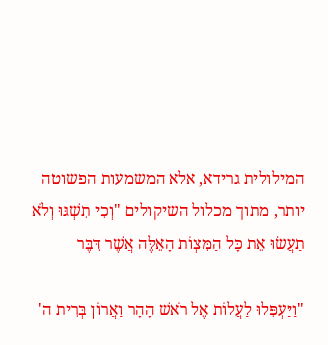המילולית גרידא, אלא המשמעות הפשוטה יותר, מתוך מכלול השיקולים "וְכִי תִשְׁגּוּ וְלֹא תַעֲשׂוּ אֵת כָּל הַמִּצְוֹת הָאֵלֶּה אֲשֶׁר דִּבֶּר

"וַיַּעְפִּלוּ לַעֲלוֹת אֶל רֹאשׁ הָהָר וַאֲרוֹן בְּרִית ה'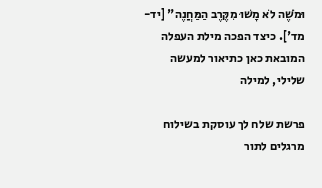וּמֹשֶׁה לֹא מָשׁוּ מִקֶּרֶב הַמַּחֲנֶה" [יד- מד']. כיצד הפכה מילת העפלה המובאת כאן כתיאור למעשה שלילי, למילה

פרשת שלח לך עוסקת בשילוח מרגלים לתור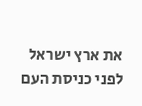את ארץ ישראל לפני כניסת העם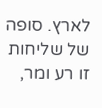לארץ. סופה של שליחות זו רע ומר,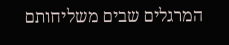המרגלים שבים משליחותם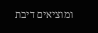ומוציאים דיבת